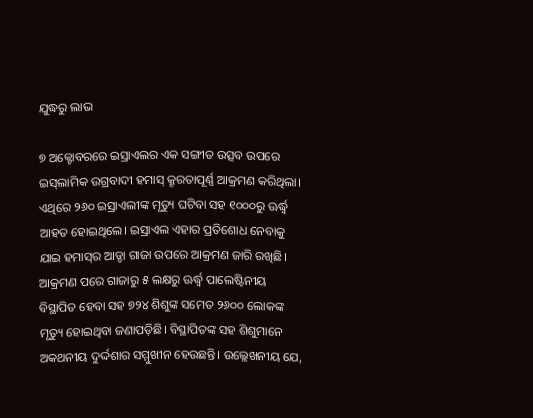ଯୁଦ୍ଧରୁ ଲାଭ

୭ ଅକ୍ଟୋବରରେ ଇସ୍ରାଏଲର ଏକ ସଙ୍ଗୀତ ଉତ୍ସବ ଉପରେ ଇସ୍‌ଲାମିକ ଉଗ୍ରବାଦୀ ହମାସ୍‌ କ୍ରୂରତାପୂର୍ଣ୍ଣ ଆକ୍ରମଣ କରିଥିଲା। ଏଥିରେ ୨୬୦ ଇସ୍ରାଏଲୀଙ୍କ ମୃତ୍ୟୁ ଘଟିବା ସହ ୧୦୦୦ରୁ ଊର୍ଦ୍ଧ୍ୱ ଆହତ ହୋଇଥିଲେ। ଇସ୍ରାଏଲ ଏହାର ପ୍ରତିଶୋଧ ନେବାକୁ ଯାଇ ହମାସ୍‌ର ଆଡ୍ଡା ଗାଜା ଉପରେ ଆକ୍ରମଣ ଜାରି ରଖିଛି। ଆକ୍ରମଣ ପରେ ଗାଜାରୁ ୫ ଲକ୍ଷରୁ ଊର୍ଦ୍ଧ୍ୱ ପାଲେଷ୍ଟିନୀୟ ବିସ୍ଥାପିତ ହେବା ସହ ୭୨୪ ଶିଶୁଙ୍କ ସମେତ ୨୬୦୦ ଲୋକଙ୍କ ମୃତ୍ୟୁ ହୋଇଥିବା ଜଣାପଡ଼ିଛି। ବିସ୍ଥାପିତଙ୍କ ସହ ଶିଶୁମାନେ ଅକଥନୀୟ ଦୁର୍ଦ୍ଦଶାର ସମ୍ମୁଖୀନ ହେଉଛନ୍ତି। ଉଲ୍ଲେଖନୀୟ ଯେ,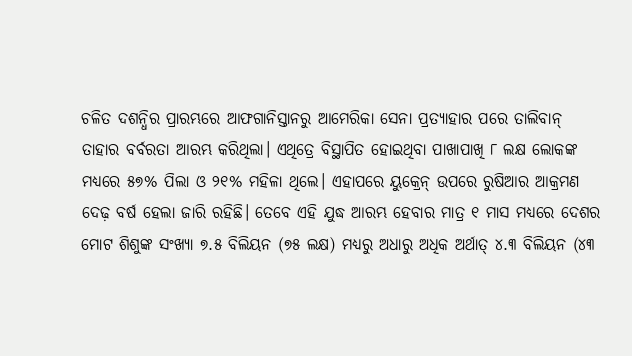ଚଳିତ ଦଶନ୍ଧିର ପ୍ରାରମ୍ଭରେ ଆଫଗାନିସ୍ତାନରୁ ଆମେରିକା ସେନା ପ୍ରତ୍ୟାହାର ପରେ ତାଲିବାନ୍‌ ତାହାର ବର୍ବରତା ଆରମ୍ଭ କରିଥିଲା। ଏଥିତ୍ରେ ବିସ୍ଥାପିତ ହୋଇଥିବା ପାଖାପାଖି ୮ ଲକ୍ଷ ଲୋକଙ୍କ ମଧ୍ୟରେ ୫୭% ପିଲା ଓ ୨୧% ମହିଳା ଥିଲେ। ଏହାପରେ ୟୁକ୍ରେନ୍‌ ଉପରେ ରୁଷିଆର ଆକ୍ରମଣ ଦେଢ଼ ବର୍ଷ ହେଲା ଜାରି ରହିଛି। ତେବେ ଏହି ଯୁଦ୍ଧ ଆରମ୍ଭ ହେବାର ମାତ୍ର ୧ ମାସ ମଧ୍ୟରେ ଦେଶର ମୋଟ ଶିଶୁଙ୍କ ସଂଖ୍ୟା ୭.୫ ବିଲିୟନ (୭୫ ଲକ୍ଷ) ମଧ୍ୟରୁ ଅଧାରୁ ଅଧିକ ଅର୍ଥାତ୍‌ ୪.୩ ବିଲିୟନ (୪୩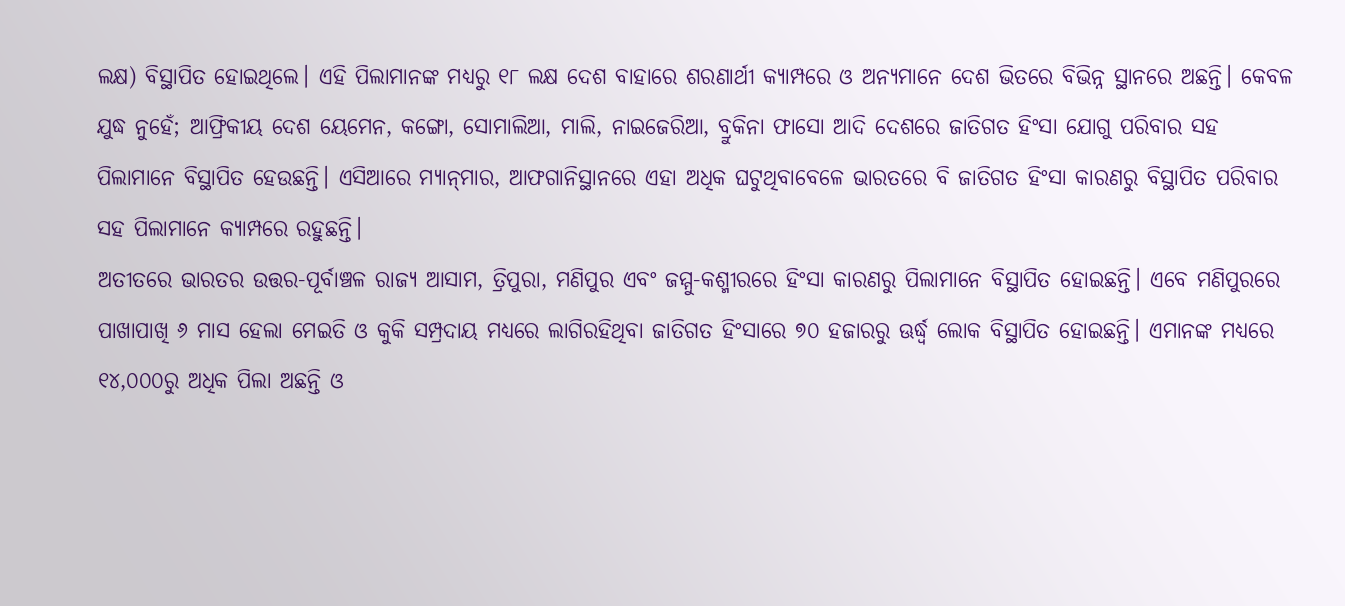ଲକ୍ଷ) ବିସ୍ଥାପିତ ହୋଇଥିଲେ। ଏହି ପିଲାମାନଙ୍କ ମଧ୍ୟରୁ ୧୮ ଲକ୍ଷ ଦେଶ ବାହାରେ ଶରଣାର୍ଥୀ କ୍ୟାମ୍ପରେ ଓ ଅନ୍ୟମାନେ ଦେଶ ଭିତରେ ବିଭିନ୍ନ ସ୍ଥାନରେ ଅଛନ୍ତି। କେବଳ ଯୁଦ୍ଧ ନୁହେଁ; ଆଫ୍ରିକୀୟ ଦେଶ ୟେମେନ, କଙ୍ଗୋ, ସୋମାଲିଆ, ମାଲି, ନାଇଜେରିଆ, ବ୍ରୁକିନା ଫାସୋ ଆଦି ଦେଶରେ ଜାତିଗତ ହିଂସା ଯୋଗୁ ପରିବାର ସହ ପିଲାମାନେ ବିସ୍ଥାପିତ ହେଉଛନ୍ତି। ଏସିଆରେ ମ୍ୟାନ୍‌ମାର, ଆଫଗାନିସ୍ଥାନରେ ଏହା ଅଧିକ ଘଟୁଥିବାବେଳେ ଭାରତରେ ବି ଜାତିଗତ ହିଂସା କାରଣରୁ ବିସ୍ଥାପିତ ପରିବାର ସହ ପିଲାମାନେ କ୍ୟାମ୍ପରେ ରହୁଛନ୍ତି।
ଅତୀତରେ ଭାରତର ଉତ୍ତର-ପୂର୍ବାଞ୍ଚଳ ରାଜ୍ୟ ଆସାମ, ତ୍ରିପୁରା, ମଣିପୁର ଏବଂ ଜମ୍ମୁ-କଶ୍ମୀରରେ ହିଂସା କାରଣରୁ ପିଲାମାନେ ବିସ୍ଥାପିତ ହୋଇଛନ୍ତି। ଏବେ ମଣିପୁରରେ ପାଖାପାଖି ୬ ମାସ ହେଲା ମେଇତି ଓ କୁକି ସମ୍ପ୍ରଦାୟ ମଧ୍ୟରେ ଲାଗିରହିଥିବା ଜାତିଗତ ହିଂସାରେ ୭୦ ହଜାରରୁ ଊର୍ଦ୍ଧ୍ୱ ଲୋକ ବିସ୍ଥାପିତ ହୋଇଛନ୍ତି। ଏମାନଙ୍କ ମଧ୍ୟରେ ୧୪,୦୦୦ରୁ ଅଧିକ ପିଲା ଅଛନ୍ତି ଓ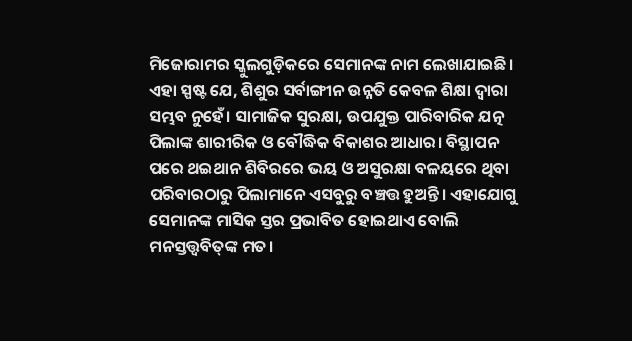ମିଜୋରାମର ସ୍କୁଲଗୁଡ଼ିକରେ ସେମାନଙ୍କ ନାମ ଲେଖାଯାଇଛି। ଏହା ସ୍ପଷ୍ଟ ଯେ, ଶିଶୁର ସର୍ବାଙ୍ଗୀନ ଉନ୍ନତି କେବଳ ଶିକ୍ଷା ଦ୍ୱାରା ସମ୍ଭବ ନୁହେଁ। ସାମାଜିକ ସୁରକ୍ଷା, ଉପଯୁକ୍ତ ପାରିବାରିକ ଯତ୍ନ ପିଲାଙ୍କ ଶାରୀରିକ ଓ ବୌଦ୍ଧିକ ବିକାଶର ଆଧାର। ବିସ୍ଥାପନ ପରେ ଥଇଥାନ ଶିବିରରେ ଭୟ ଓ ଅସୁରକ୍ଷା ବଳୟରେ ଥିବା ପରିବାରଠାରୁ ପିଲାମାନେ ଏସବୁରୁ ବଞ୍ଚତ୍ତ ହୁଅନ୍ତି। ଏହାଯୋଗୁ ସେମାନଙ୍କ ମାସିକ ସ୍ତର ପ୍ରଭାବିତ ହୋଇଥାଏ ବୋଲି ମନସ୍ତତ୍ତ୍ୱବିତ୍‌ଙ୍କ ମତ।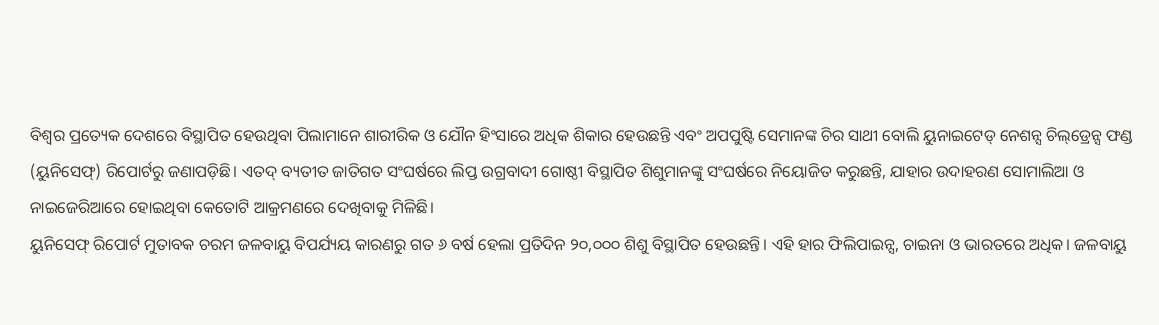ବିଶ୍ୱର ପ୍ରତ୍ୟେକ ଦେଶରେ ବିସ୍ଥାପିତ ହେଉଥିବା ପିଲାମାନେ ଶାରୀରିକ ଓ ଯୌନ ହିଂସାରେ ଅଧିକ ଶିକାର ହେଉଛନ୍ତି ଏବଂ ଅପପୁଷ୍ଟି ସେମାନଙ୍କ ଚିର ସାଥୀ ବୋଲି ୟୁନାଇଟେଡ୍‌ ନେଶନ୍ସ ଚିଲ୍‌ଡ୍ରେନ୍ସ ଫଣ୍ଡ (ୟୁନିସେଫ୍‌) ରିପୋର୍ଟରୁ ଜଣାପଡ଼ିଛି। ଏତଦ୍‌ ବ୍ୟତୀତ ଜାତିଗତ ସଂଘର୍ଷରେ ଲିପ୍ତ ଉଗ୍ରବାଦୀ ଗୋଷ୍ଠୀ ବିସ୍ଥାପିତ ଶିଶୁମାନଙ୍କୁ ସଂଘର୍ଷରେ ନିୟୋଜିତ କରୁଛନ୍ତି, ଯାହାର ଉଦାହରଣ ସୋମାଲିଆ ଓ ନାଇଜେରିଆରେ ହୋଇଥିବା କେତୋଟି ଆକ୍ରମଣରେ ଦେଖିବାକୁ ମିଳିଛି।
ୟୁନିସେଫ୍‌ ରିପୋର୍ଟ ମୁତାବକ ଚରମ ଜଳବାୟୁ ବିପର୍ଯ୍ୟୟ କାରଣରୁ ଗତ ୬ ବର୍ଷ ହେଲା ପ୍ରତିଦିନ ୨୦,୦୦୦ ଶିଶୁ ବିସ୍ଥାପିତ ହେଉଛନ୍ତି। ଏହି ହାର ଫିଲିପାଇନ୍ସ, ଚାଇନା ଓ ଭାରତରେ ଅଧିକ। ଜଳବାୟୁ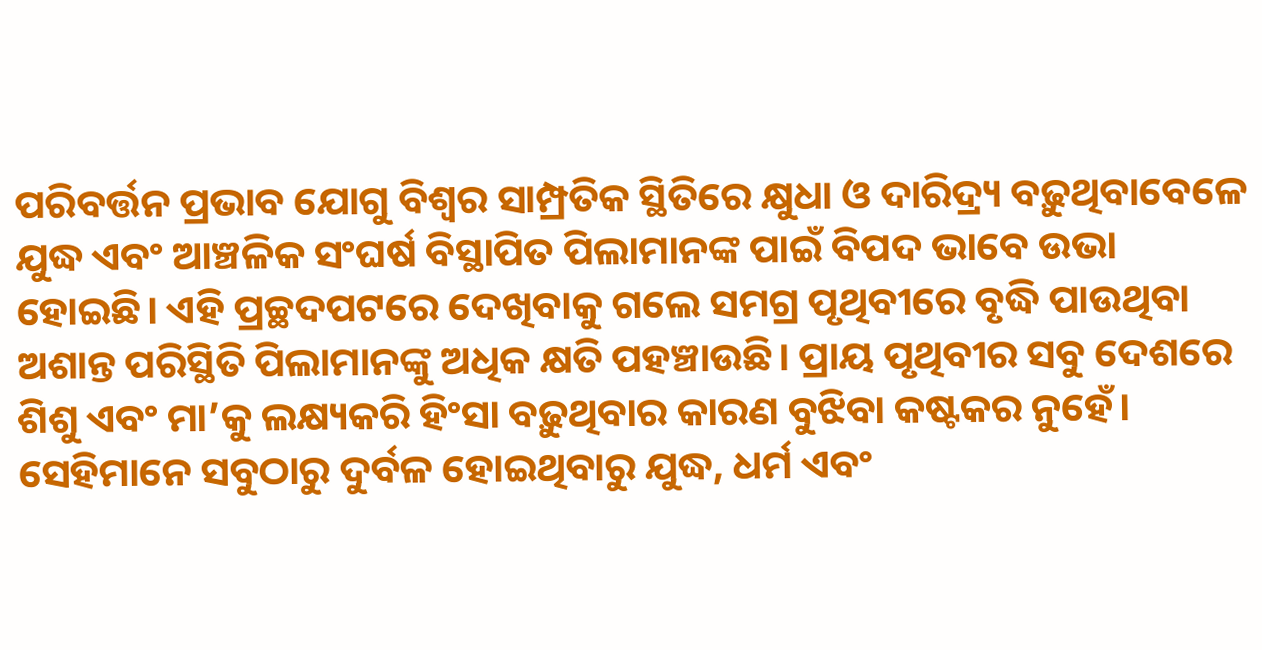ପରିବର୍ତ୍ତନ ପ୍ରଭାବ ଯୋଗୁ ବିଶ୍ୱର ସାମ୍ପ୍ରତିକ ସ୍ଥିତିରେ କ୍ଷୁଧା ଓ ଦାରିଦ୍ର୍ୟ ବଢ଼ୁଥିବାବେଳେ ଯୁଦ୍ଧ ଏବଂ ଆଞ୍ଚଳିକ ସଂଘର୍ଷ ବିସ୍ଥାପିତ ପିଲାମାନଙ୍କ ପାଇଁ ବିପଦ ଭାବେ ଉଭା ହୋଇଛି। ଏହି ପ୍ରଚ୍ଛଦପଟରେ ଦେଖିବାକୁ ଗଲେ ସମଗ୍ର ପୃଥିବୀରେ ବୃଦ୍ଧି ପାଉଥିବା ଅଶାନ୍ତ ପରିସ୍ଥିତି ପିଲାମାନଙ୍କୁ ଅଧିକ କ୍ଷତି ପହଞ୍ଚାଉଛି। ପ୍ରାୟ ପୃଥିବୀର ସବୁ ଦେଶରେ ଶିଶୁ ଏବଂ ମା’କୁ ଲକ୍ଷ୍ୟକରି ହିଂସା ବଢ଼ୁଥିବାର କାରଣ ବୁଝିବା କଷ୍ଟକର ନୁହେଁ। ସେହିମାନେ ସବୁଠାରୁ ଦୁର୍ବଳ ହୋଇଥିବାରୁ ଯୁଦ୍ଧ, ଧର୍ମ ଏବଂ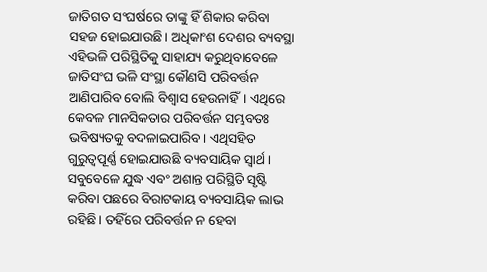ଜାତିଗତ ସଂଘର୍ଷରେ ତାଙ୍କୁ ହିଁ ଶିକାର କରିବା ସହଜ ହୋଇଯାଉଛି। ଅଧିକାଂଶ ଦେଶର ବ୍ୟବସ୍ଥା ଏହିଭଳି ପରିସ୍ଥିତିକୁ ସାହାଯ୍ୟ କରୁଥିବାବେଳେ ଜାତିସଂଘ ଭଳି ସଂସ୍ଥା କୌଣସି ପରିବର୍ତ୍ତନ ଆଣିପାରିବ ବୋଲି ବିଶ୍ୱାସ ହେଉନାହିଁ। ଏଥିରେ କେବଳ ମାନସିକତାର ପରିବର୍ତ୍ତନ ସମ୍ଭବତଃ ଭବିଷ୍ୟତକୁ ବଦଳାଇପାରିବ। ଏଥିସହିତ ଗୁରୁତ୍ୱପୂର୍ଣ୍ଣ ହୋଇଯାଉଛି ବ୍ୟବସାୟିକ ସ୍ବାର୍ଥ। ସବୁବେଳେ ଯୁଦ୍ଧ ଏବଂ ଅଶାନ୍ତ ପରିସ୍ଥିତି ସୃଷ୍ଟି କରିବା ପଛରେ ବିରାଟକାୟ ବ୍ୟବସାୟିକ ଲାଭ ରହିଛି। ତହିଁରେ ପରିବର୍ତ୍ତନ ନ ହେବା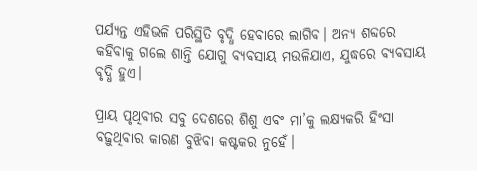ପର୍ଯ୍ୟନ୍ତ ଏହିଭଳି ପରିସ୍ଥିତି ବୃଦ୍ଧି ହେବାରେ ଲାଗିବ। ଅନ୍ୟ ଶବ୍ଦରେ କହିବାକୁ ଗଲେ ଶାନ୍ତି ଯୋଗୁ ବ୍ୟବସାୟ ମଉଳିଯାଏ, ଯୁଦ୍ଧରେ ବ୍ୟବସାୟ ବୃଦ୍ଧି ହୁଏ।

ପ୍ରାୟ ପୃଥିବୀର ସବୁ ଦେଶରେ ଶିଶୁ ଏବଂ ମା’କୁ ଲକ୍ଷ୍ୟକରି ହିଂସା ବଢ଼ୁଥିବାର କାରଣ ବୁଝିବା କଷ୍ଟକର ନୁହେଁ।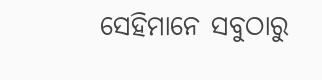ସେହିମାନେ ସବୁଠାରୁ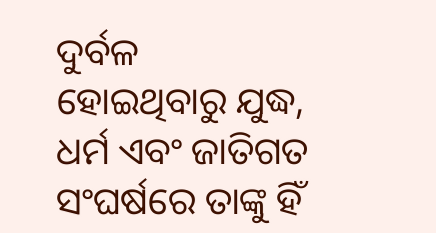ଦୁର୍ବଳ ହୋଇଥିବାରୁ ଯୁଦ୍ଧ, ଧର୍ମ ଏବଂ ଜାତିଗତ ସଂଘର୍ଷରେ ତାଙ୍କୁ ହିଁ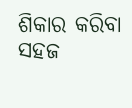ଶିକାର କରିବା ସହଜ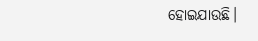ହୋଇଯାଉଛି।